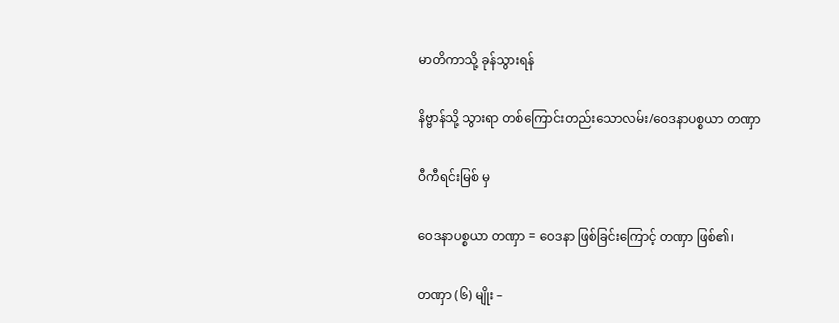မာတိကာသို့ ခုန်သွားရန်

နိဗ္ဗာန်သို့ သွားရာ တစ်ကြောင်းတည်းသောလမ်း/ဝေဒနာပစ္စယာ တဏှာ

ဝီကီရင်းမြစ် မှ

ဝေဒနာပစ္စယာ တဏှာ = ဝေဒနာ ဖြစ်ခြင်းကြောင့် တဏှာ ဖြစ်၏၊

တဏှာ (၆) မျိုး –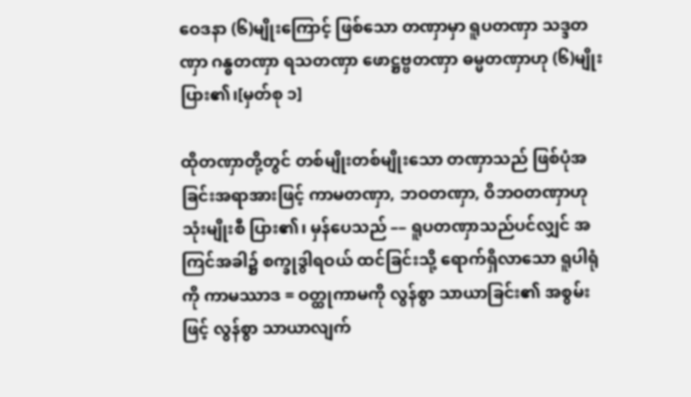ဝေဒနာ (၆)မျိုးကြောင့် ဖြစ်သော တဏှာမှာ ရူပတဏှာ သဒ္ဒတဏှာ ဂန္ဓတဏှာ ရသတဏှာ ဖောဋ္ဌဗ္ဗတဏှာ ဓမ္မတဏှာဟု (၆)မျိုး ပြား၏၊[မှတ်စု ၁]

ထိုတဏှာတို့တွင် တစ်မျိုးတစ်မျိုးသော တဏှာသည် ဖြစ်ပုံအခြင်းအရာအားဖြင့် ကာမတဏှာ, ဘဝတဏှာ, ဝိဘဝတဏှာဟု သုံးမျိုးစီ ပြား၏၊ မှန်ပေသည် –– ရူပတဏှာသည်ပင်လျှင် အကြင်အခါ၌ စက္ခုဒွါရဝယ် ထင်ခြင်းသို့ ရောက်ရှိလာသော ရူပါရုံကို ကာမဿာဒ = ဝတ္ထုကာမကို လွန်စွာ သာယာခြင်း၏ အစွမ်းဖြင့် လွန်စွာ သာယာလျက်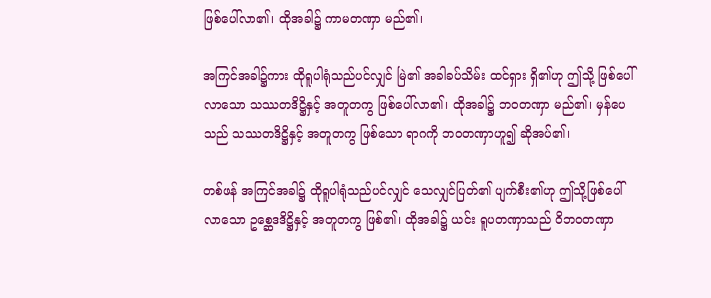ဖြစ်ပေါ်လာ၏၊ ထိုအခါ၌ ကာမတဏှာ မည်၏၊

အကြင်အခါ၌ကား ထိုရူပါရုံသည်ပင်လျှင် မြဲ၏ အခါခပ်သိမ်း ထင်ရှား ရှိ၏ဟု ဤသို့ ဖြစ်ပေါ်လာသော သဿတဒိဋ္ဌိနှင့် အတူတကွ ဖြစ်ပေါ်လာ၏၊ ထိုအခါ၌ ဘဝတဏှာ မည်၏၊ မှန်ပေသည် သဿတဒိဋ္ဌိနှင့် အတူတကွ ဖြစ်သော ရာဂကို ဘဝတဏှာဟူ၍ ဆိုအပ်၏၊

တစ်ဖန် အကြင်အခါ၌ ထိုရူပါရုံသည်ပင်လျှင် သေလျှင်ပြတ်၏ ပျက်စီး၏ဟု ဤသို့ဖြစ်ပေါ်လာသော ဥစ္ဆေဒဒိဋ္ဌိနှင့် အတူတကွ ဖြစ်၏၊ ထိုအခါ၌ ယင်း ရူပတဏှာသည် ဝိဘဝတဏှာ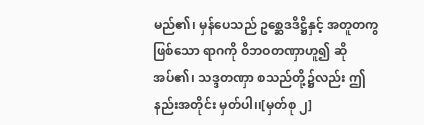မည်၏၊ မှန်ပေသည် ဥစ္ဆေဒဒိဋ္ဌိနှင့် အတူတကွ ဖြစ်သော ရာဂကို ဝိဘဝတဏှာဟူ၍ ဆိုအပ်၏၊ သဒ္ဒတဏှာ စသည်တို့၌လည်း ဤနည်းအတိုင်း မှတ်ပါ၊၊[မှတ်စု ၂]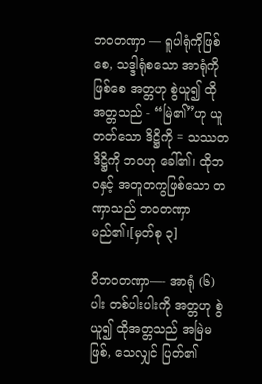ဘဝတဏှာ –– ရူပါရုံကိုဖြစ်စေ, သဒ္ဒါရုံစသော အာရုံကိုဖြစ်စေ အတ္တဟု စွဲယူ၍ ထိုအတ္တသည် - “မြဲ၏”ဟု ယူတတ်သော ဒိဋ္ဌိကို = သဿတဒိဋ္ဌိကို ဘဝဟု ခေါ်၏၊ ထိုဘဝနှင့် အတူတကွဖြစ်သော တဏှာသည် ဘဝတဏှာ မည်၏၊[မှတ်စု ၃]

ဝိဘဝတဏှာ––- အာရုံ (၆)ပါး တစ်ပါးပါးကို အတ္တဟု စွဲယူ၍ ထိုအတ္တသည် အမြဲမဖြစ်, သေလျှင် ပြတ်၏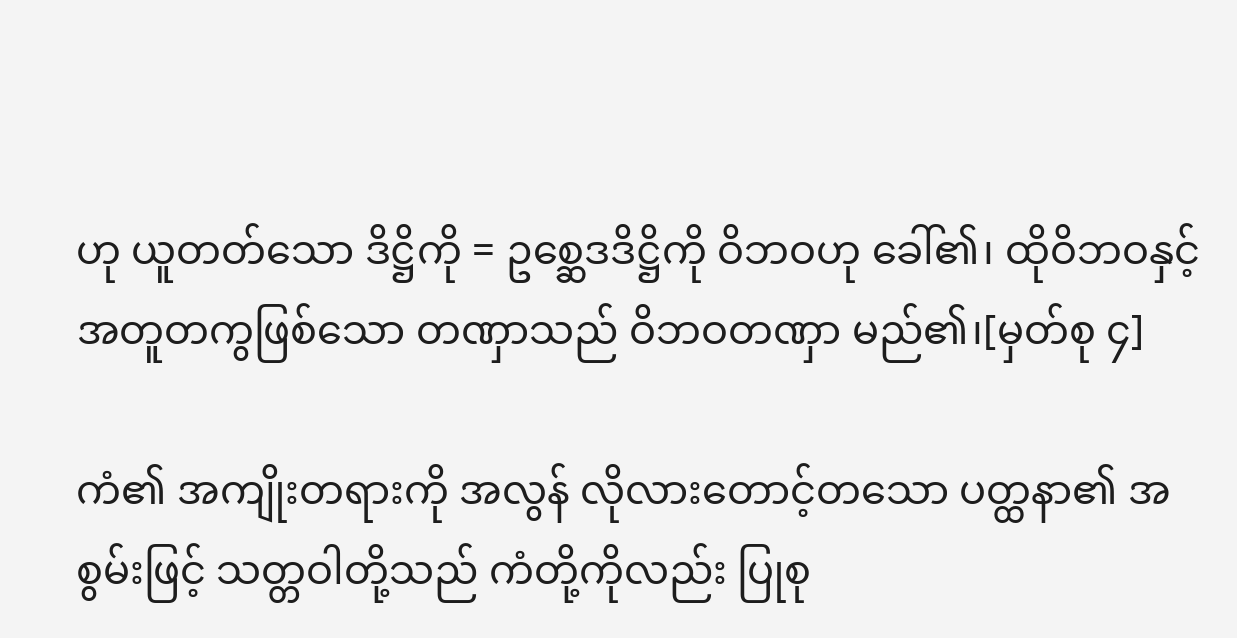ဟု ယူတတ်သော ဒိဋ္ဌိကို = ဥစ္ဆေဒဒိဋ္ဌိကို ဝိဘဝဟု ခေါ်၏၊ ထိုဝိဘဝနှင့် အတူတကွဖြစ်သော တဏှာသည် ဝိဘဝတဏှာ မည်၏၊[မှတ်စု ၄]

ကံ၏ အကျိုးတရားကို အလွန် လိုလားတောင့်တသော ပတ္ထနာ၏ အစွမ်းဖြင့် သတ္တဝါတို့သည် ကံတို့ကိုလည်း ပြုစု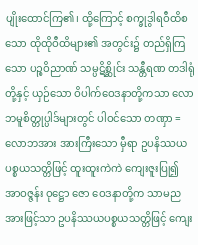ပျိုးထောင်ကြ၏၊ ထို့ကြောင့် စက္ခုဒွါရဝီထိစသော ထိုထိုဝီထိများ၏ အတွင်း၌ တည်ရှိကြသော ပဉ္စဝိညာဏ် သမ္ပဋိစ္ဆိုင်း သန္တီရဏ တဒါရုံတို့နှင့် ယှဉ်သော ဝိပါက်ဝေဒနာတို့ကသာ လောဘမူစိတ္တုပ္ပါဒ်များတွင် ပါဝင်သော တဏှာ = လောဘအား အားကြီးသော မှီရာ ဥပနိဿယပစ္စယသတ္တိဖြင့် ထူးထူးကဲကဲ ကျေးဇူးပြု၍ အာဝဇ္ဇန်း ဝုဋ္ဌော ဇော ဝေဒနာတို့က သာမညအားဖြင့်သာ ဥပနိဿယပစ္စယသတ္တိဖြင့် ကျေး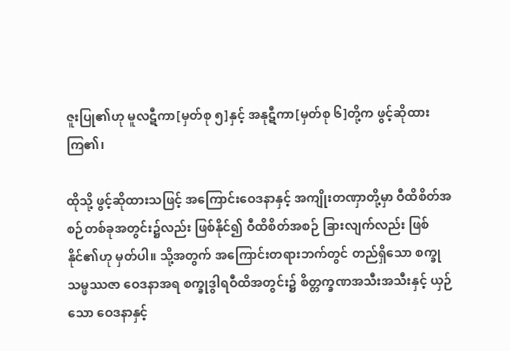ဇူးပြု၏ဟု မူလဋီကာ[မှတ်စု ၅]နှင့် အနုဋီကာ[မှတ်စု ၆]တို့က ဖွင့်ဆိုထားကြ၏၊

ထိုသို့ ဖွင့်ဆိုထားသဖြင့် အကြောင်းဝေဒနာနှင့် အကျိုးတဏှာတို့မှာ ဝီထိစိတ်အစဉ်တစ်ခုအတွင်း၌လည်း ဖြစ်နိုင်၍ ဝီထိစိတ်အစဉ် ခြားလျက်လည်း ဖြစ်နိုင်၏ဟု မှတ်ပါ။ သို့အတွက် အကြောင်းတရားဘက်တွင် တည်ရှိသော စက္ခုသမ္ဖဿဇာ ဝေဒနာအရ စက္ခုဒွါရဝီထိအတွင်း၌ စိတ္တက္ခဏအသီးအသီးနှင့် ယှဉ်သော ဝေဒနာနှင့်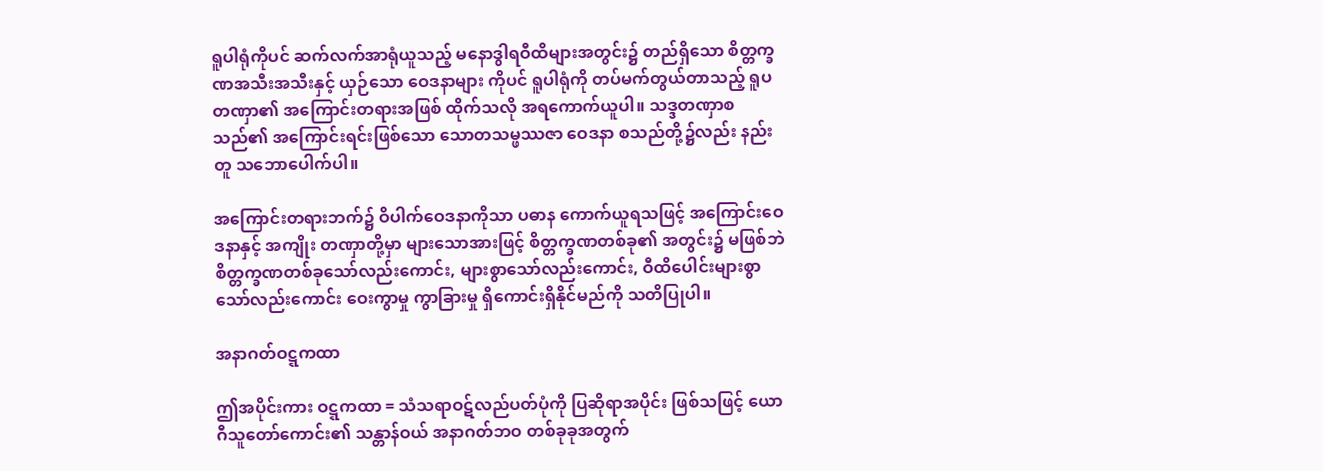ရူပါရုံကိုပင် ဆက်လက်အာရုံယူသည့် မနောဒွါရဝီထိများအတွင်း၌ တည်ရှိသော စိတ္တက္ခဏအသီးအသီးနှင့် ယှဉ်သော ဝေဒနာများ ကိုပင် ရူပါရုံကို တပ်မက်တွယ်တာသည့် ရူပတဏှာ၏ အကြောင်းတရားအဖြစ် ထိုက်သလို အရကောက်ယူပါ။ သဒ္ဒတဏှာစသည်၏ အကြောင်းရင်းဖြစ်သော သောတသမ္ဖဿဇာ ဝေဒနာ စသည်တို့၌လည်း နည်းတူ သဘောပေါက်ပါ။

အကြောင်းတရားဘက်၌ ဝိပါက်ဝေဒနာကိုသာ ပဓာန ကောက်ယူရသဖြင့် အကြောင်းဝေဒနာနှင့် အကျိုး တဏှာတို့မှာ များသောအားဖြင့် စိတ္တက္ခဏတစ်ခု၏ အတွင်း၌ မဖြစ်ဘဲ စိတ္တက္ခဏတစ်ခုသော်လည်းကောင်း, များစွာသော်လည်းကောင်း, ဝီထိပေါင်းများစွာသော်လည်းကောင်း ဝေးကွာမှု ကွာခြားမှု ရှိကောင်းရှိနိုင်မည်ကို သတိပြုပါ။

အနာဂတ်ဝဋ္ဋကထာ

ဤအပိုင်းကား ဝဋ္ဋကထာ = သံသရာဝဋ်လည်ပတ်ပုံကို ပြဆိုရာအပိုင်း ဖြစ်သဖြင့် ယောဂီသူတော်ကောင်း၏ သန္တာန်ဝယ် အနာဂတ်ဘဝ တစ်ခုခုအတွက်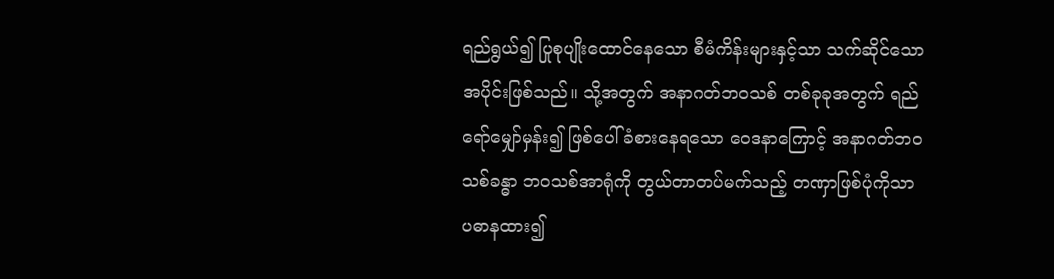ရည်ရွယ်၍ ပြုစုပျိုးထောင်နေသော စီမံကိန်းများနှင့်သာ သက်ဆိုင်သော အပိုင်းဖြစ်သည်။ သို့အတွက် အနာဂတ်ဘဝသစ် တစ်ခုခုအတွက် ရည်ရော်မျှော်မှန်း၍ ဖြစ်ပေါ်ခံစားနေရသော ဝေဒနာကြောင့် အနာဂတ်ဘဝသစ်ခန္ဓာ ဘဝသစ်အာရုံကို တွယ်တာတပ်မက်သည့် တဏှာဖြစ်ပုံကိုသာ ပဓာနထား၍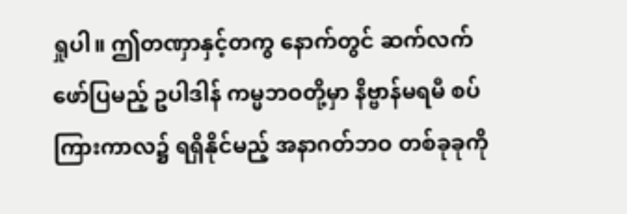ရှုပါ။ ဤတဏှာနှင့်တကွ နောက်တွင် ဆက်လက် ဖော်ပြမည့် ဥပါဒါန် ကမ္မဘဝတို့မှာ နိဗ္ဗာန်မရမီ စပ်ကြားကာလ၌ ရရှိနိုင်မည့် အနာဂတ်ဘဝ တစ်ခုခုကို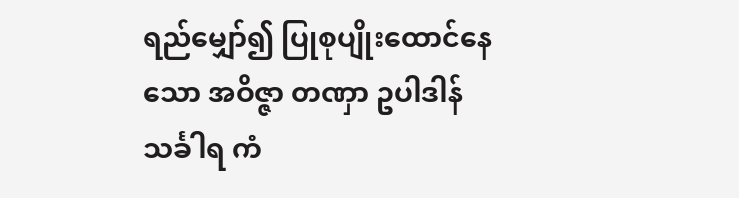ရည်မျှော်၍ ပြုစုပျိုးထောင်နေသော အဝိဇ္ဇာ တဏှာ ဥပါဒါန် သင်္ခါရ ကံ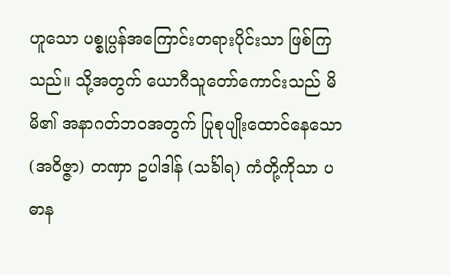ဟူသော ပစ္စုပ္ပန်အကြောင်းတရားပိုင်းသာ ဖြစ်ကြသည်။ သို့အတွက် ယောဂီသူတော်ကောင်းသည် မိမိ၏ အနာဂတ်ဘဝအတွက် ပြုစုပျိုးထောင်နေသော (အဝိဇ္ဇာ) တဏှာ ဥပါဒါန် (သင်္ခါရ) ကံတို့ကိုသာ ပဓာန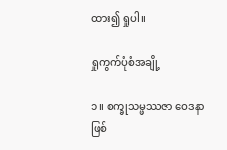ထား၍ ရှုပါ။

ရှုကွက်ပုံစံအချို့

၁။ စက္ခုသမ္ဖဿဇာ ဝေဒနာ ဖြစ်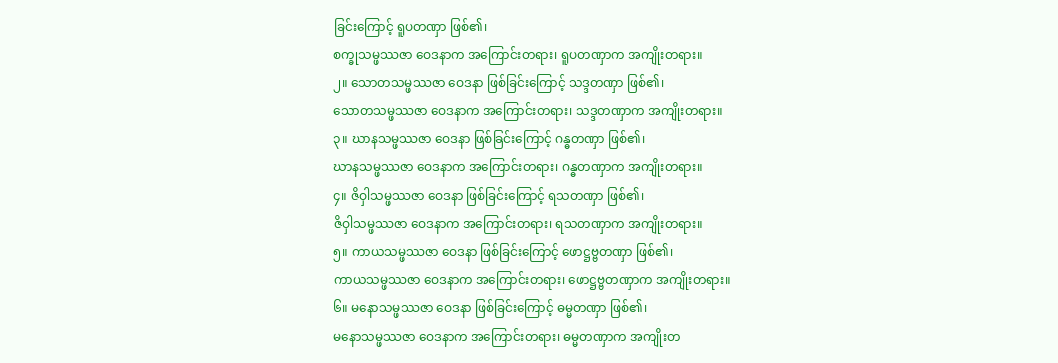ခြင်းကြောင့် ရူပတဏှာ ဖြစ်၏၊
စက္ခုသမ္ဖဿဇာ ဝေဒနာက အကြောင်းတရား၊ ရူပတဏှာက အကျိုးတရား။
၂။ သောတသမ္ဖဿဇာ ဝေဒနာ ဖြစ်ခြင်းကြောင့် သဒ္ဒတဏှာ ဖြစ်၏၊
သောတသမ္ဖဿဇာ ဝေဒနာက အကြောင်းတရား၊ သဒ္ဒတဏှာက အကျိုးတရား။
၃။ ဃာနသမ္ဖဿဇာ ဝေဒနာ ဖြစ်ခြင်းကြောင့် ဂန္ဓတဏှာ ဖြစ်၏၊
ဃာနသမ္ဖဿဇာ ဝေဒနာက အကြောင်းတရား၊ ဂန္ဓတဏှာက အကျိုးတရား။
၄။ ဇိဝှါသမ္ဖဿဇာ ဝေဒနာ ဖြစ်ခြင်းကြောင့် ရသတဏှာ ဖြစ်၏၊
ဇိဝှါသမ္ဖဿဇာ ဝေဒနာက အကြောင်းတရား၊ ရသတဏှာက အကျိုးတရား။
၅။ ကာယသမ္ဖဿဇာ ဝေဒနာ ဖြစ်ခြင်းကြောင့် ဖောဋ္ဌဗ္ဗတဏှာ ဖြစ်၏၊
ကာယသမ္ဖဿဇာ ဝေဒနာက အကြောင်းတရား၊ ဖောဋ္ဌဗ္ဗတဏှာက အကျိုးတရား။
၆။ မနောသမ္ဖဿဇာ ဝေဒနာ ဖြစ်ခြင်းကြောင့် ဓမ္မတဏှာ ဖြစ်၏၊
မနောသမ္ဖဿဇာ ဝေဒနာက အကြောင်းတရား၊ ဓမ္မတဏှာက အကျိုးတ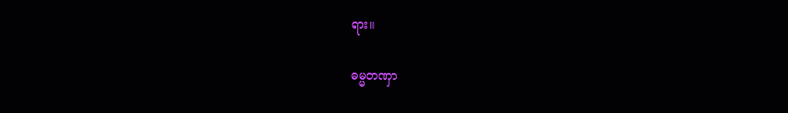ရား။

ဓမ္မတဏှာ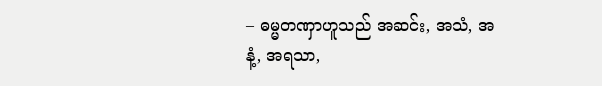– ဓမ္မတဏှာဟူသည် အဆင်း, အသံ, အနံ့, အရသာ,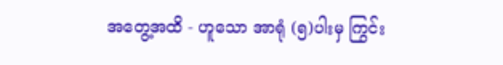အတွေ့အထိ - ဟူသော အာရုံ (၅)ပါးမှ ကြွင်း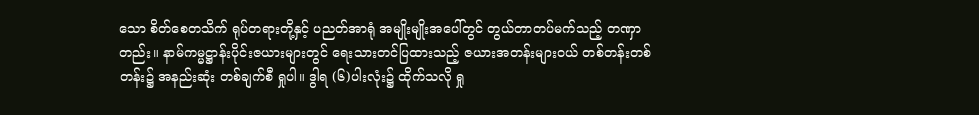သော စိတ်စေတသိက် ရုပ်တရားတို့နှင့် ပညတ်အာရုံ အမျိုးမျိုးအပေါ်တွင် တွယ်တာတပ်မက်သည့် တဏှာတည်း။ နာမ်ကမ္မဋ္ဌာန်းပိုင်းဇယားများတွင် ရေးသားတင်ပြထားသည့် ဇယားအတန်းများဝယ် တစ်တန်းတစ်တန်း၌ အနည်းဆုံး တစ်ချက်စီ ရှုပါ။ ဒွါရ (၆)ပါးလုံး၌ ထိုက်သလို ရှု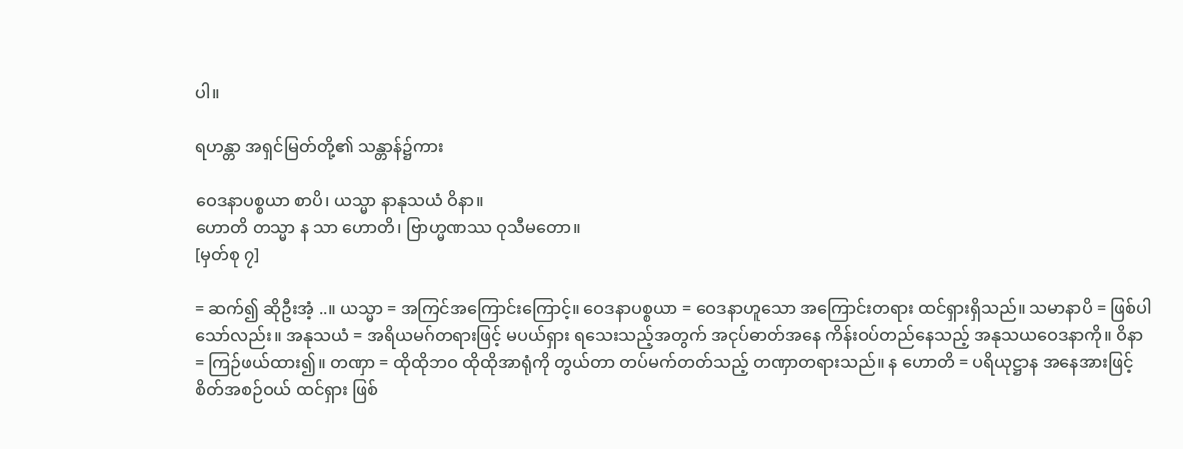ပါ။

ရဟန္တာ အရှင်မြတ်တို့၏ သန္တာန်၌ကား

ဝေဒနာပစ္စယာ စာပိ၊ ယသ္မာ နာနုသယံ ဝိနာ။
ဟောတိ တသ္မာ န သာ ဟောတိ၊ ဗြာဟ္မဏဿ ဝုသီမတော။
[မှတ်စု ၇]

= ဆက်၍ ဆိုဦးအံ့ ..။ ယသ္မာ = အကြင်အကြောင်းကြောင့်။ ဝေဒနာပစ္စယာ = ဝေဒနာဟူသော အကြောင်းတရား ထင်ရှားရှိသည်။ သမာနာပိ = ဖြစ်ပါသော်လည်း။ အနုသယံ = အရိယမဂ်တရားဖြင့် မပယ်ရှား ရသေးသည့်အတွက် အငုပ်ဓာတ်အနေ ကိန်းဝပ်တည်နေသည့် အနုသယဝေဒနာကို။ ဝိနာ = ကြဉ်ဖယ်ထား၍။ တဏှာ = ထိုထိုဘဝ ထိုထိုအာရုံကို တွယ်တာ တပ်မက်တတ်သည့် တဏှာတရားသည်။ န ဟောတိ = ပရိယုဋ္ဌာန အနေအားဖြင့် စိတ်အစဉ်ဝယ် ထင်ရှား ဖြစ်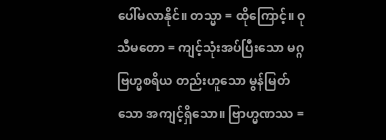ပေါ်မလာနိုင်။ တသ္မာ = ထိုကြောင့်။ ဝုသီမတော = ကျင့်သုံးအပ်ပြီးသော မဂ္ဂဗြဟ္မစရိယ တည်းဟူသော မွန်မြတ်သော အကျင့်ရှိသော။ ဗြာဟ္မဏဿ =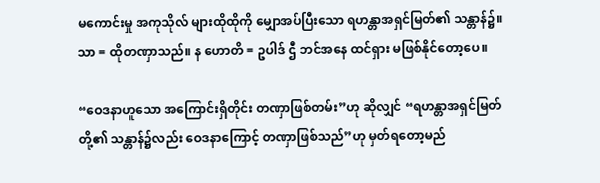မကောင်းမှု အကုသိုလ် များထိုထိုကို မျှောအပ်ပြီးသော ရဟန္တာအရှင်မြတ်၏ သန္တာန်၌။ သာ = ထိုတဏှာသည်။ န ဟောတိ = ဥပါဒ် ဌီ ဘင်အနေ ထင်ရှား မဖြစ်နိုင်တော့ပေ။

“ဝေဒနာဟူသော အကြောင်းရှိတိုင်း တဏှာဖြစ်တမ်း”ဟု ဆိုလျှင် “ရဟန္တာအရှင်မြတ်တို့၏ သန္တာန်၌လည်း ဝေဒနာကြောင့် တဏှာဖြစ်သည်”ဟု မှတ်ရတော့မည်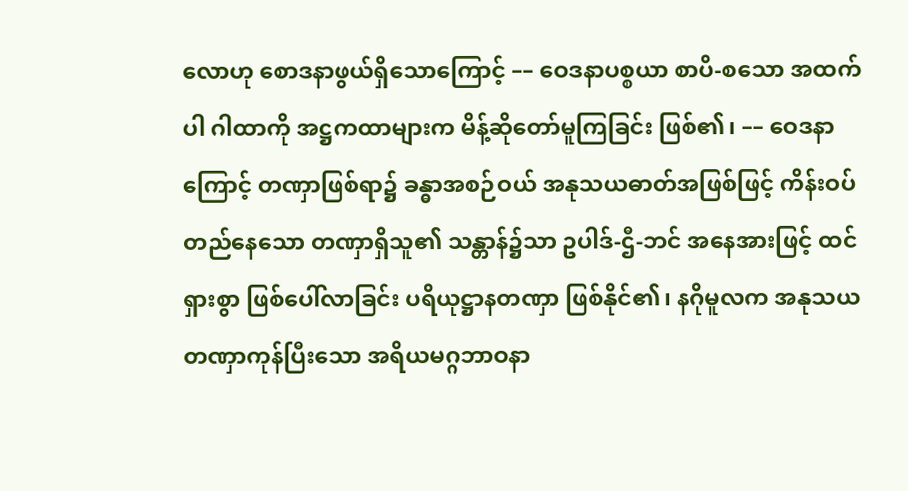လောဟု စောဒနာဖွယ်ရှိသောကြောင့် –– ဝေဒနာပစ္စယာ စာပိ-စသော အထက်ပါ ဂါထာကို အဋ္ဌကထာများက မိန့်ဆိုတော်မူကြခြင်း ဖြစ်၏၊ –– ဝေဒနာကြောင့် တဏှာဖြစ်ရာ၌ ခန္ဓာအစဉ်ဝယ် အနုသယဓာတ်အဖြစ်ဖြင့် ကိန်းဝပ်တည်နေသော တဏှာရှိသူ၏ သန္တာန်၌သာ ဥပါဒ်-ဌီ-ဘင် အနေအားဖြင့် ထင်ရှားစွာ ဖြစ်ပေါ်လာခြင်း ပရိယုဋ္ဌာနတဏှာ ဖြစ်နိုင်၏၊ နဂိုမူလက အနုသယတဏှာကုန်ပြီးသော အရိယမဂ္ဂဘာဝနာ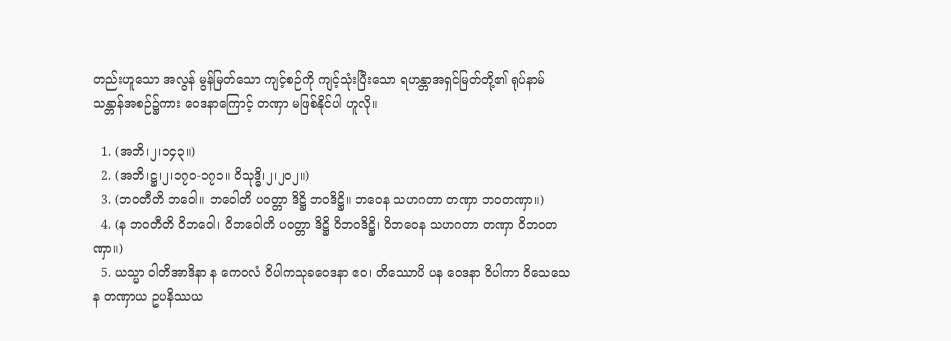တည်းဟူသော အလွန် မွန်မြတ်သော ကျင့်စဉ်ကို ကျင့်သုံးပြီးသော ရဟန္တာအရှင်မြတ်တို့၏ ရုပ်နာမ်သန္တာန်အစဉ်၌ကား ဝေဒနာကြောင့် တဏှာ မဖြစ်နိုင်ပါ ဟူလို။

  1. (အဘိ၊၂၊၁၄၃။)
  2. (အဘိ၊ဋ္ဌ၊၂၊၁၇၀-၁၇၁။ ဝိသုဒ္ဓိ၊၂၊၂၀၂။)
  3. (ဘဝတီတိ ဘဝေါ။ ဘဝေါတိ ပဝတ္တာ ဒိဋ္ဌိ ဘဝဒိဋ္ဌိ။ ဘဝေန သဟဂတာ တဏှာ ဘဝတဏှာ။)
  4. (န ဘဝတီတိ ဝိဘဝေါ၊ ဝိဘဝေါတိ ပဝတ္တာ ဒိဋ္ဌိ ဝိဘဝဒိဋ္ဌိ၊ ဝိဘဝေန သဟဂတာ တဏှာ ဝိဘဝတဏှာ။)
  5. ယသ္မာ ဝါတိအာဒိနာ န ကေဝလံ ဝိပါကသုခဝေဒနာ ဧဝ၊ တိဿောပိ ပန ဝေဒနာ ဝိပါကာ ဝိသေသေန တဏှာယ ဥပနိဿယ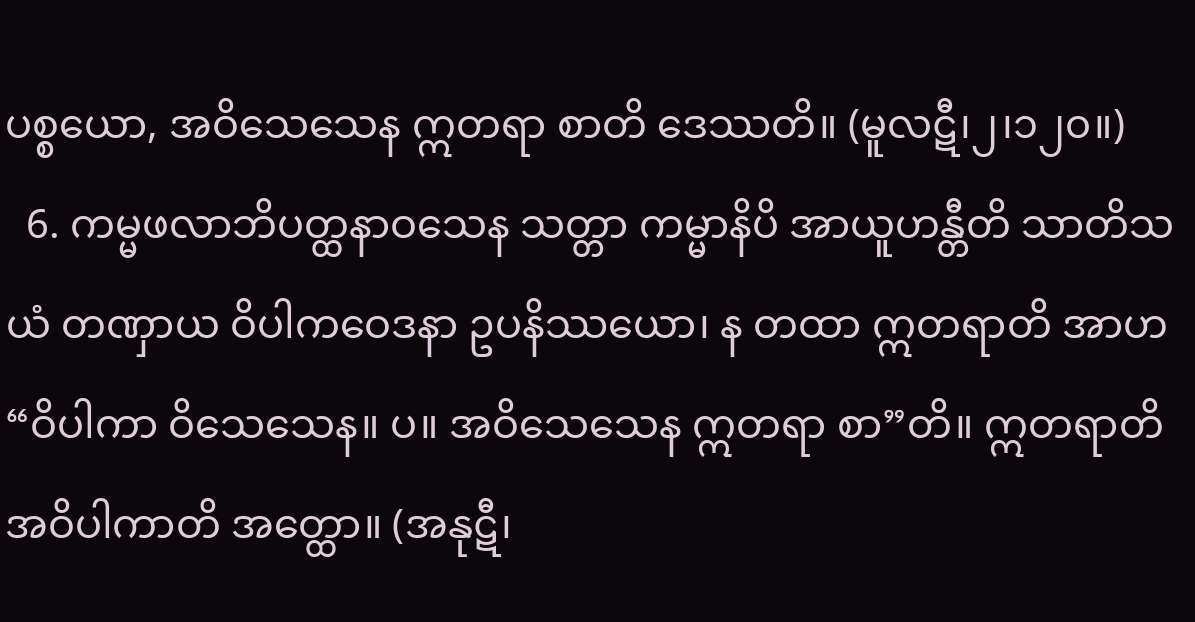ပစ္စယော, အဝိသေသေန ဣတရာ စာတိ ဒေဿတိ။ (မူလဋီ၊၂၊၁၂၀။)
  6. ကမ္မဖလာဘိပတ္ထနာဝသေန သတ္တာ ကမ္မာနိပိ အာယူဟန္တီတိ သာတိသယံ တဏှာယ ဝိပါကဝေဒနာ ဥပနိဿယော၊ န တထာ ဣတရာတိ အာဟ “ဝိပါကာ ဝိသေသေန။ ပ။ အဝိသေသေန ဣတရာ စာ”တိ။ ဣတရာတိ အဝိပါကာတိ အတ္ထော။ (အနုဋီ၊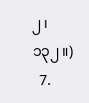၂၊၁၃၂။)
  7.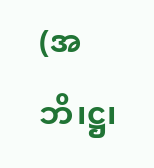(အဘိ၊ဋ္ဌ၊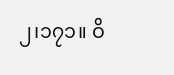၂၊၁၇၁။ ဝိ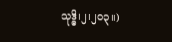သုဒ္ဓိ၊၂၊၂၀၃။)